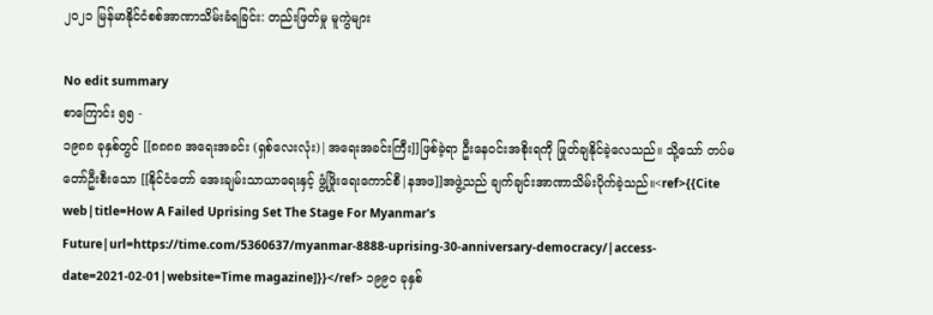၂၀၂၁ မြန်မာနိုင်ငံစစ်အာဏာသိမ်းခံရခြင်း: တည်းဖြတ်မှု မူကွဲများ

No edit summary
စာကြောင်း ၅၅ -
၁၉၈၈ ခုနှစ်တွင် [[၈၈၈၈ အရေးအခင်း (ရှစ်လေးလုံး)|အရေးအခင်းကြီး]]ဖြစ်ခဲ့ရာ ဦးနေဝင်းအစိုးရကို ဖြုတ်ချနိုင်ခဲ့လေသည်။ သို့သော် တပ်မတော်ဦးစီးသော [[နိုင်ငံတော် အေးချမ်းသာယာရေးနှင့် ဖွံ့ဖြိုးရေးကောင်စီ|နအဖ]]အဖွဲ့သည် ချက်ချင်းအာဏာသိမ်းပိုက်ခဲ့သည်။<ref>{{Cite web|title=How A Failed Uprising Set The Stage For Myanmar's Future|url=https://time.com/5360637/myanmar-8888-uprising-30-anniversary-democracy/|access-date=2021-02-01|website=Time magazine]}}</ref> ၁၉၉၀ ခုနှစ်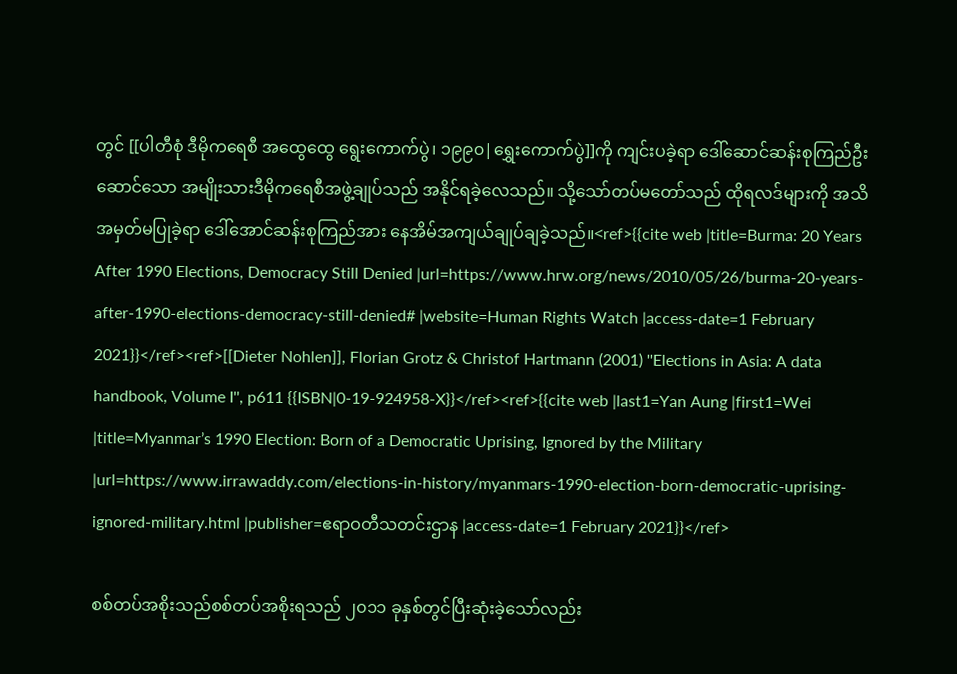တွင် [[ပါတီစုံ ဒီမိုကရေစီ အထွေထွေ ရွေးကောက်ပွဲ၊ ၁၉၉၀|ရွှေးကောက်ပွဲ]]ကို ကျင်းပခဲ့ရာ ဒေါ်ဆောင်ဆန်းစုကြည်ဦးဆောင်သော အမျိုးသားဒီမိုကရေစီအဖွဲ့ချုပ်သည် အနိုင်ရခဲ့လေသည်။ သို့သော်တပ်မတော်သည် ထိုရလဒ်များကို အသိအမှတ်မပြုခဲ့ရာ ဒေါ်အောင်ဆန်းစုကြည်အား နေအိမ်အကျယ်ချုပ်ချခဲ့သည်။<ref>{{cite web |title=Burma: 20 Years After 1990 Elections, Democracy Still Denied |url=https://www.hrw.org/news/2010/05/26/burma-20-years-after-1990-elections-democracy-still-denied# |website=Human Rights Watch |access-date=1 February 2021}}</ref><ref>[[Dieter Nohlen]], Florian Grotz & Christof Hartmann (2001) ''Elections in Asia: A data handbook, Volume I'', p611 {{ISBN|0-19-924958-X}}</ref><ref>{{cite web |last1=Yan Aung |first1=Wei |title=Myanmar’s 1990 Election: Born of a Democratic Uprising, Ignored by the Military |url=https://www.irrawaddy.com/elections-in-history/myanmars-1990-election-born-democratic-uprising-ignored-military.html |publisher=ဧရာဝတီသတင်းဌာန |access-date=1 February 2021}}</ref>

စစ်တပ်အစိုးသည်စစ်တပ်အစိုးရသည် ၂၀၁၁ ခုနှစ်တွင်ပြီးဆုံးခဲ့သော်လည်း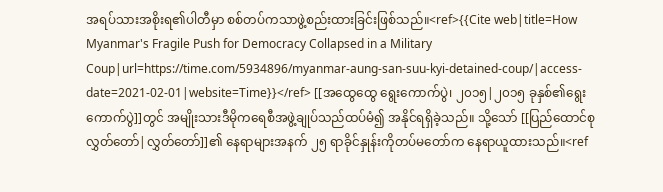အရပ်သားအစိုးရ၏ပါတီမှာ စစ်တပ်ကသာဖွဲ့စည်းထားခြင်းဖြစ်သည်။<ref>{{Cite web|title=How Myanmar's Fragile Push for Democracy Collapsed in a Military Coup|url=https://time.com/5934896/myanmar-aung-san-suu-kyi-detained-coup/|access-date=2021-02-01|website=Time}}</ref> [[အထွေထွေ ရွေးကောက်ပွဲ၊ ၂၀၁၅|၂၀၁၅ ခုနှစ်၏ရွေးကောက်ပွဲ]]တွင် အမျိုးသားဒီမိုကရေစီအဖွဲ့ချုပ်သည်ထပ်မံ၍ အနိုင်ရရှိခဲ့သည်။ သို့သော် [[ပြည်ထောင်စု လွှတ်တော်|လွှတ်တော်]]၏ နေရာများအနက် ၂၅ ရာခိုင်နှုန်းကိုတပ်မတော်က နေရာယူထားသည်။<ref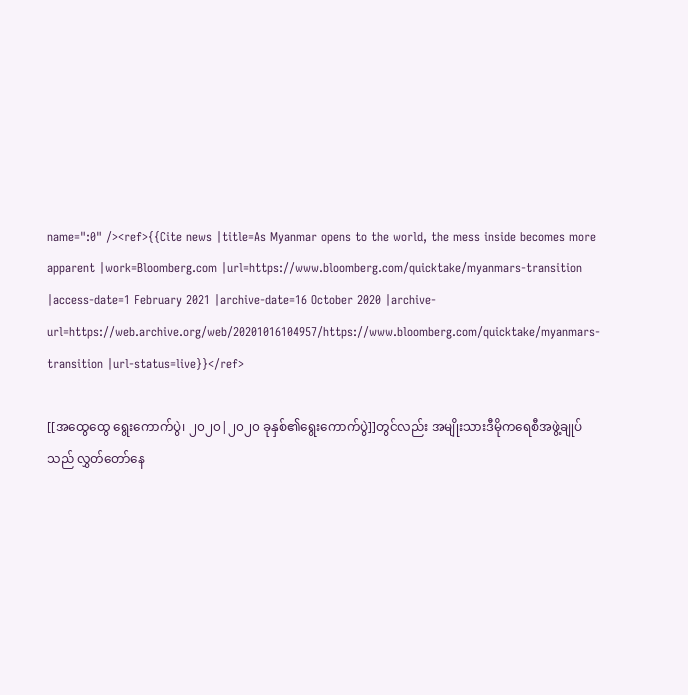name=":0" /><ref>{{Cite news |title=As Myanmar opens to the world, the mess inside becomes more apparent |work=Bloomberg.com |url=https://www.bloomberg.com/quicktake/myanmars-transition |access-date=1 February 2021 |archive-date=16 October 2020 |archive-url=https://web.archive.org/web/20201016104957/https://www.bloomberg.com/quicktake/myanmars-transition |url-status=live}}</ref>

[[အထွေထွေ ရွေးကောက်ပွဲ၊ ၂၀၂၀|၂၀၂၀ ခုနှစ်၏ရွေးကောက်ပွဲ]]တွင်လည်း အမျိုးသားဒီမိုကရေစီအဖွဲ့ချုပ်သည် လွှတ်တော်နေ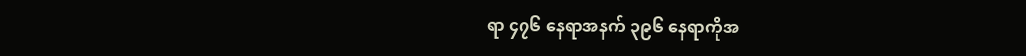ရာ ၄၇၆ နေရာအနက် ၃၉၆ နေရာကိုအ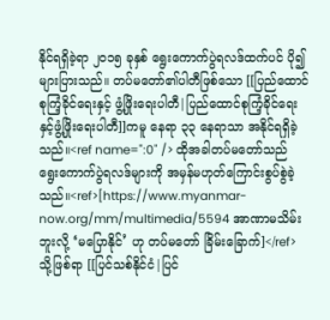နိုင်ရရှိခဲ့ရာ ၂၀၁၅ ခုနှစ် ရွေးကောက်ပွဲရလဒ်ထက်ပင် ပို၍များပြားသည်။ တပ်မတော်၏ပါတီဖြစ်သော [[ပြည်ထောင်စုကြံ့ခိုင်ရေးနှင့် ဖွံ့ဖြိုးရေးပါတီ|ပြည်ထောင်စုကြံ့ခိုင်ရေးနှင့်ဖွံ့ဖြိုးရေးပါတီ]]ကမူ နေရာ ၃၃ နေရာသာ အနိုင်ရရှိခဲ့သည်။<ref name=":0" /> ထိုအခါတပ်မတော်သည် ရွေးကောက်ပွဲရလဒ်များကို အမှန်မဟုတ်ကြောင်းစွပ်စွဲခဲ့သည်။<ref>[https://www.myanmar-now.org/mm/multimedia/5594 အာဏာမသိမ်းဘူးလို့ ‘မပြောနိုင်’ ဟု တပ်မတော် ခြိမ်းခြောက်]</ref> သို့ဖြစ်ရာ [[ပြင်သစ်နိုင်ငံ|ပြင်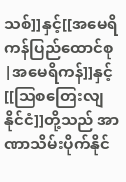သစ်]]နှင့်[[အမေရိကန်ပြည်ထောင်စု|အမေရိကန်]]နှင့် [[ဩစတြေးလျနိုင်ငံ]]တို့သည် အာဏာသိမ်းပိုက်နိုင်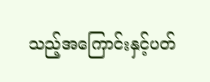သည့်အကြောင်းနှင့်ပတ်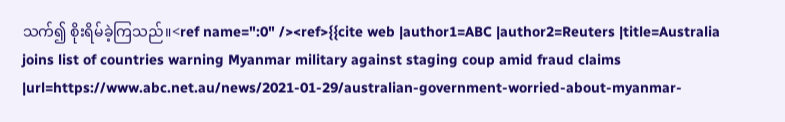သက်၍ စိုးရိမ်ခဲ့ကြသည်။<ref name=":0" /><ref>{{cite web |author1=ABC |author2=Reuters |title=Australia joins list of countries warning Myanmar military against staging coup amid fraud claims |url=https://www.abc.net.au/news/2021-01-29/australian-government-worried-about-myanmar-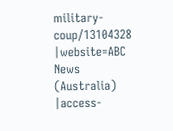military-coup/13104328 |website=ABC News (Australia) |access-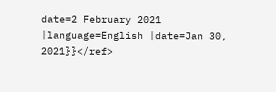date=2 February 2021 |language=English |date=Jan 30, 2021}}</ref>